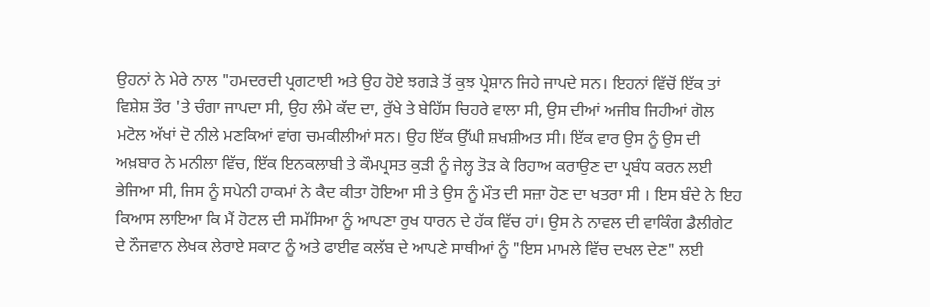ਉਹਨਾਂ ਨੇ ਮੇਰੇ ਨਾਲ "ਹਮਦਰਦੀ ਪ੍ਰਗਟਾਈ ਅਤੇ ਉਹ ਹੋਏ ਝਗੜੇ ਤੋਂ ਕੁਝ ਪ੍ਰੇਸ਼ਾਨ ਜਿਹੇ ਜਾਪਦੇ ਸਨ। ਇਹਨਾਂ ਵਿੱਚੋਂ ਇੱਕ ਤਾਂ ਵਿਸ਼ੇਸ਼ ਤੌਰ 'ਤੇ ਚੰਗਾ ਜਾਪਦਾ ਸੀ, ਉਹ ਲੰਮੇ ਕੱਦ ਦਾ, ਰੁੱਖੇ ਤੇ ਬੇਹਿੱਸ ਚਿਹਰੇ ਵਾਲਾ ਸੀ, ਉਸ ਦੀਆਂ ਅਜੀਬ ਜਿਹੀਆਂ ਗੋਲ ਮਟੋਲ ਅੱਖਾਂ ਦੋ ਨੀਲੇ ਮਣਕਿਆਂ ਵਾਂਗ ਚਮਕੀਲੀਆਂ ਸਨ। ਉਹ ਇੱਕ ਉੱਘੀ ਸ਼ਖਸ਼ੀਅਤ ਸੀ। ਇੱਕ ਵਾਰ ਉਸ ਨੂੰ ਉਸ ਦੀ ਅਖ਼ਬਾਰ ਨੇ ਮਨੀਲਾ ਵਿੱਚ, ਇੱਕ ਇਨਕਲਾਬੀ ਤੇ ਕੌਮਪ੍ਰਸਤ ਕੁੜੀ ਨੂੰ ਜੇਲ੍ਹ ਤੋੜ ਕੇ ਰਿਹਾਅ ਕਰਾਉਣ ਦਾ ਪ੍ਰਬੰਧ ਕਰਨ ਲਈ ਭੇਜਿਆ ਸੀ, ਜਿਸ ਨੂੰ ਸਪੇਨੀ ਹਾਕਮਾਂ ਨੇ ਕੈਦ ਕੀਤਾ ਹੋਇਆ ਸੀ ਤੇ ਉਸ ਨੂੰ ਮੌਤ ਦੀ ਸਜ਼ਾ ਹੋਣ ਦਾ ਖਤਰਾ ਸੀ । ਇਸ ਬੰਦੇ ਨੇ ਇਹ ਕਿਆਸ ਲਾਇਆ ਕਿ ਮੈਂ ਹੋਟਲ ਦੀ ਸਮੱਸਿਆ ਨੂੰ ਆਪਣਾ ਰੁਖ ਧਾਰਨ ਦੇ ਹੱਕ ਵਿੱਚ ਹਾਂ। ਉਸ ਨੇ ਨਾਵਲ ਦੀ ਵਾਕਿੰਗ ਡੈਲੀਗੇਟ ਦੇ ਨੌਜਵਾਨ ਲੇਖਕ ਲੇਰਾਏ ਸਕਾਟ ਨੂੰ ਅਤੇ ਫਾਈਵ ਕਲੱਬ ਦੇ ਆਪਣੇ ਸਾਥੀਆਂ ਨੂੰ "ਇਸ ਮਾਮਲੇ ਵਿੱਚ ਦਖਲ ਦੇਣ" ਲਈ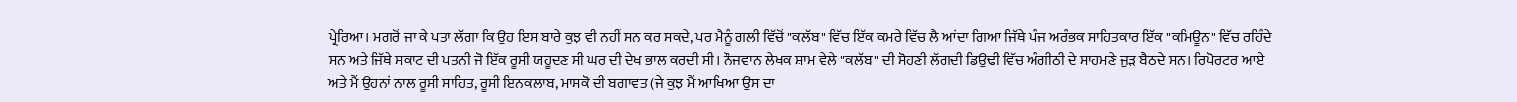ਪ੍ਰੇਰਿਆ। ਮਗਰੋਂ ਜਾ ਕੇ ਪਤਾ ਲੱਗਾ ਕਿ ਉਹ ਇਸ ਬਾਰੇ ਕੁਝ ਵੀ ਨਹੀਂ ਸਨ ਕਰ ਸਕਦੇ, ਪਰ ਮੈਨੂੰ ਗਲੀ ਵਿੱਚੋਂ "ਕਲੱਬ" ਵਿੱਚ ਇੱਕ ਕਮਰੇ ਵਿੱਚ ਲੈ ਆਂਦਾ ਗਿਆ ਜਿੱਥੇ ਪੰਜ ਅਰੰਭਕ ਸਾਹਿਤਕਾਰ ਇੱਕ "ਕਮਿਊਨ" ਵਿੱਚ ਰਹਿੰਦੇ ਸਨ ਅਤੇ ਜਿੱਥੇ ਸਕਾਟ ਦੀ ਪਤਨੀ ਜੋ ਇੱਕ ਰੂਸੀ ਯਹੂਦਣ ਸੀ ਘਰ ਦੀ ਦੇਖ ਭਾਲ ਕਰਦੀ ਸੀ। ਨੌਜਵਾਨ ਲੇਖਕ ਸ਼ਾਮ ਵੇਲੇ "ਕਲੱਬ" ਦੀ ਸੋਹਣੀ ਲੱਗਦੀ ਡਿਉਢੀ ਵਿੱਚ ਅੰਗੀਠੀ ਦੇ ਸਾਹਮਣੇ ਜੁੜ ਬੈਠਦੇ ਸਨ। ਰਿਪੋਰਟਰ ਆਏ ਅਤੇ ਮੈਂ ਉਹਨਾਂ ਨਾਲ ਰੂਸੀ ਸਾਹਿਤ, ਰੂਸੀ ਇਨਕਲਾਬ, ਮਾਸਕੋ ਦੀ ਬਗਾਵਤ (ਜੇ ਕੁਝ ਮੈਂ ਆਖਿਆ ਉਸ ਦਾ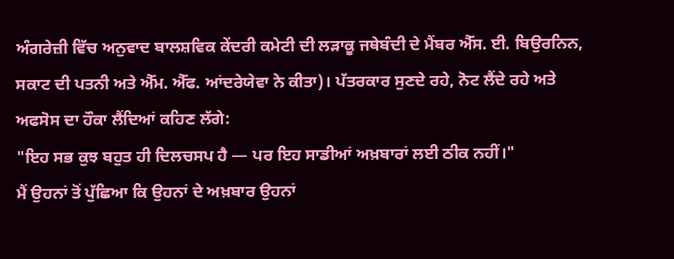ਅੰਗਰੇਜ਼ੀ ਵਿੱਚ ਅਨੁਵਾਦ ਬਾਲਸ਼ਵਿਕ ਕੇਂਦਰੀ ਕਮੇਟੀ ਦੀ ਲੜਾਕੂ ਜਥੇਬੰਦੀ ਦੇ ਮੈਂਬਰ ਐੱਸ. ਈ. ਬਿਉਰਨਿਨ, ਸਕਾਟ ਦੀ ਪਤਨੀ ਅਤੇ ਐੱਮ. ਐੱਫ. ਆਂਦਰੇਯੇਵਾ ਨੇ ਕੀਤਾ)। ਪੱਤਰਕਾਰ ਸੁਣਦੇ ਰਹੇ, ਨੋਟ ਲੈਂਦੇ ਰਹੇ ਅਤੇ ਅਫਸੋਸ ਦਾ ਹੌਕਾ ਲੈਂਦਿਆਂ ਕਹਿਣ ਲੱਗੇ:
"ਇਹ ਸਭ ਕੁਝ ਬਹੁਤ ਹੀ ਦਿਲਚਸਪ ਹੈ — ਪਰ ਇਹ ਸਾਡੀਆਂ ਅਖ਼ਬਾਰਾਂ ਲਈ ਠੀਕ ਨਹੀਂ।"
ਮੈਂ ਉਹਨਾਂ ਤੋਂ ਪੁੱਛਿਆ ਕਿ ਉਹਨਾਂ ਦੇ ਅਖ਼ਬਾਰ ਉਹਨਾਂ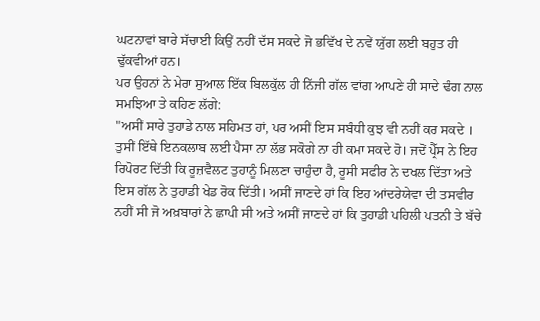ਘਟਨਾਵਾਂ ਬਾਰੇ ਸੱਚਾਈ ਕਿਉਂ ਨਹੀਂ ਦੱਸ ਸਕਦੇ ਜੋ ਭਵਿੱਖ ਦੇ ਨਵੇਂ ਯੁੱਗ ਲਈ ਬਹੁਤ ਹੀ ਢੁੱਕਵੀਆਂ ਹਨ।
ਪਰ ਉਹਨਾਂ ਨੇ ਮੇਰਾ ਸੁਆਲ ਇੱਕ ਬਿਲਕੁੱਲ ਹੀ ਨਿੱਜੀ ਗੱਲ ਵਾਂਗ ਆਪਣੇ ਹੀ ਸਾਦੇ ਢੰਗ ਨਾਲ ਸਮਝਿਆ ਤੇ ਕਹਿਣ ਲੱਗੇ:
"ਅਸੀਂ ਸਾਰੇ ਤੁਹਾਡੇ ਨਾਲ ਸਹਿਮਤ ਹਾਂ, ਪਰ ਅਸੀਂ ਇਸ ਸਬੰਧੀ ਕੁਝ ਵੀ ਨਹੀਂ ਕਰ ਸਕਦੇ । ਤੁਸੀਂ ਇੱਥੇ ਇਨਕਲਾਬ ਲਈ ਪੈਸਾ ਨਾ ਲੱਭ ਸਕੋਗੇ ਨਾ ਹੀ ਕਮਾ ਸਕਦੇ ਹੋ। ਜਦੋਂ ਪ੍ਰੈੱਸ ਨੇ ਇਹ ਰਿਪੋਰਟ ਦਿੱਤੀ ਕਿ ਰੂਜ਼ਵੈਲਟ ਤੁਹਾਨੂੰ ਮਿਲਣਾ ਚਾਹੁੰਦਾ ਹੈ, ਰੂਸੀ ਸਫੀਰ ਨੇ ਦਖਲ ਦਿੱਤਾ ਅਤੇ ਇਸ ਗੱਲ ਨੇ ਤੁਹਾਡੀ ਖੇਡ ਰੋਕ ਦਿੱਤੀ। ਅਸੀਂ ਜਾਣਦੇ ਹਾਂ ਕਿ ਇਹ ਆਂਦਰੇਯੇਵਾ ਦੀ ਤਸਵੀਰ ਨਹੀਂ ਸੀ ਜੋ ਅਖ਼ਬਾਰਾਂ ਨੇ ਛਾਪੀ ਸੀ ਅਤੇ ਅਸੀਂ ਜਾਣਦੇ ਹਾਂ ਕਿ ਤੁਹਾਡੀ ਪਹਿਲੀ ਪਤਨੀ ਤੇ ਬੱਚੇ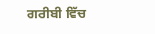ਗਰੀਬੀ ਵਿੱਚ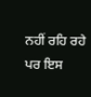ਨਹੀਂ ਰਹਿ ਰਹੇ ਪਰ ਇਸ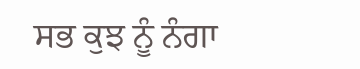ਸਭ ਕੁਝ ਨੂੰ ਨੰਗਾ